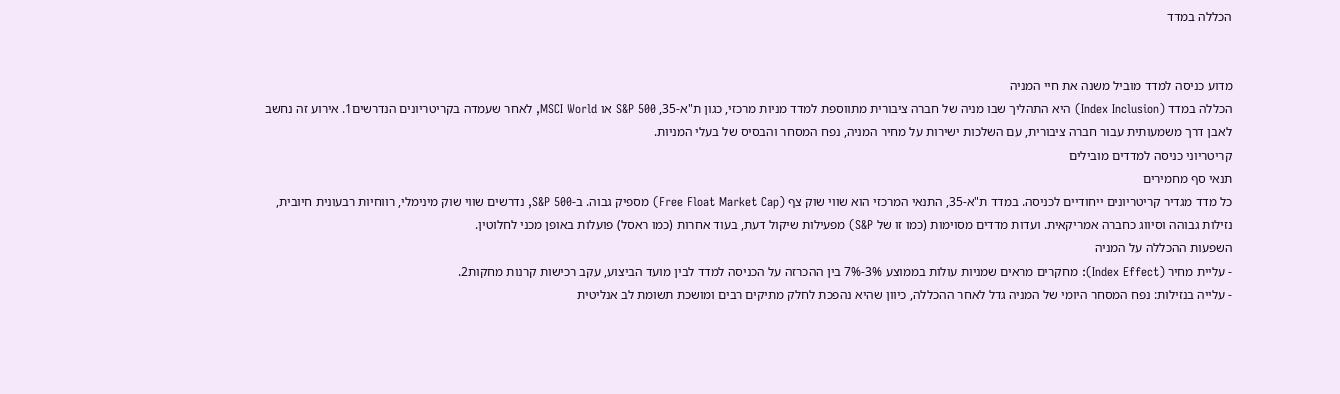הכללה במדד


מדוע כניסה למדד מוביל משנה את חיי המניה
הכללה במדד (Index Inclusion) היא התהליך שבו מניה של חברה ציבורית מתווספת למדד מניות מרכזי, כגון ת"א-35, S&P 500 או MSCI World, לאחר שעמדה בקריטריונים הנדרשים1. אירוע זה נחשב לאבן דרך משמעותית עבור חברה ציבורית, עם השלכות ישירות על מחיר המניה, נפח המסחר והבסיס של בעלי המניות.
קריטריוני כניסה למדדים מובילים
תנאי סף מחמירים
כל מדד מגדיר קריטריונים ייחודיים לכניסה. במדד ת"א-35, התנאי המרכזי הוא שווי שוק צף (Free Float Market Cap) מספיק גבוה. ב-S&P 500, נדרשים שווי שוק מינימלי, רווחיות רבעונית חיובית, נזילות גבוהה וסיווג כחברה אמריקאית. ועדות מדדים מסוימות (כמו זו של S&P) מפעילות שיקול דעת, בעוד אחרות (כמו ראסל) פועלות באופן מכני לחלוטין.
השפעות ההכללה על המניה
- עליית מחיר (Index Effect): מחקרים מראים שמניות עולות בממוצע 3%-7% בין ההכרזה על הכניסה למדד לבין מועד הביצוע, עקב רכישות קרנות מחקות2.
- עלייה בנזילות: נפח המסחר היומי של המניה גדל לאחר ההכללה, כיוון שהיא נהפכת לחלק מתיקים רבים ומושכת תשומת לב אנליטית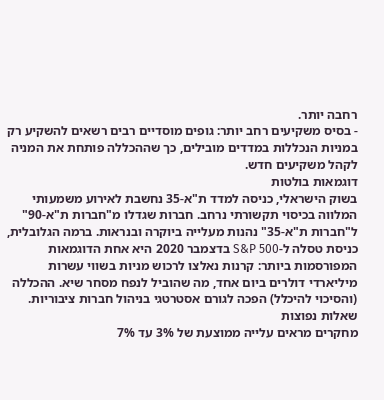רחבה יותר.
- בסיס משקיעים רחב יותר: גופים מוסדיים רבים רשאים להשקיע רק במניות הנכללות במדדים מובילים, כך שההכללה פותחת את המניה לקהל משקיעים חדש.
דוגמאות בולטות
בשוק הישראלי, כניסה למדד ת"א-35 נחשבת לאירוע משמעותי המלווה בכיסוי תקשורתי נרחב. חברות שגדלו מ"חברות ת"א-90" ל"חברות ת"א-35" נהנות מעלייה ביוקרה ובנראות. ברמה הגלובלית, כניסת טסלה ל-S&P 500 בדצמבר 2020 היא אחת הדוגמאות המפורסמות ביותר: קרנות נאלצו לרכוש מניות בשווי עשרות מיליארדי דולרים ביום אחד, מה שהוביל לנפח מסחר שיא. ההכללה (והסיכוי להיכלל) הפכה לגורם אסטרטגי בניהול חברות ציבוריות.
שאלות נפוצות
מחקרים מראים עלייה ממוצעת של 3% עד 7%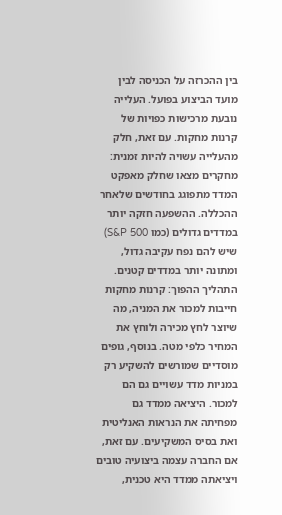בין ההכרזה על הכניסה לבין מועד הביצוע בפועל. העלייה נובעת מרכישות כפויות של קרנות מחקות. עם זאת, חלק מהעלייה עשויה להיות זמנית: מחקרים מצאו שחלק מאפקט המדד מתפוגג בחודשים שלאחר ההכללה. ההשפעה חזקה יותר במדדים גדולים (כמו S&P 500) שיש להם נפח עקיבה גדול, ומתונה יותר במדדים קטנים.
התהליך ההפוך: קרנות מחקות חייבות למכור את המניה, מה שיוצר לחץ מכירה ולוחץ את המחיר כלפי מטה. בנוסף, גופים מוסדיים שמורשים להשקיע רק במניות מדד עשויים גם הם למכור. היציאה ממדד גם מפחיתה את הנראות האנליטית ואת בסיס המשקיעים. עם זאת, אם החברה עצמה ביצועיה טובים ויציאתה ממדד היא טכנית,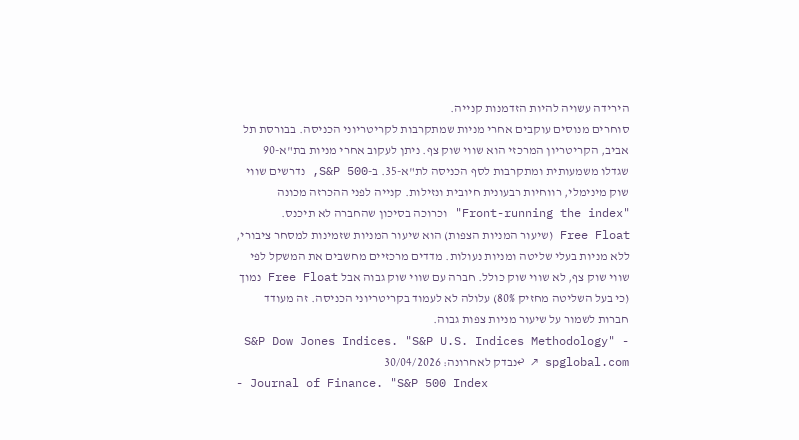הירידה עשויה להיות הזדמנות קנייה.
סוחרים מנוסים עוקבים אחרי מניות שמתקרבות לקריטריוני הכניסה. בבורסת תל אביב, הקריטריון המרכזי הוא שווי שוק צף. ניתן לעקוב אחרי מניות בת"א-90 שגדלו משמעותית ומתקרבות לסף הכניסה לת"א-35. ב-S&P 500, נדרשים שווי שוק מינימלי, רווחיות רבעונית חיובית ונזילות. קנייה לפני ההכרזה מכונה "Front-running the index" וכרוכה בסיכון שהחברה לא תיכנס.
Free Float (שיעור המניות הצפות) הוא שיעור המניות שזמינות למסחר ציבורי, ללא מניות בעלי שליטה ומניות נעולות. מדדים מרכזיים מחשבים את המשקל לפי שווי שוק צף, לא שווי שוק כולל. חברה עם שווי שוק גבוה אבל Free Float נמוך (כי בעל השליטה מחזיק 80%) עלולה לא לעמוד בקריטריוני הכניסה. זה מעודד חברות לשמור על שיעור מניות צפות גבוה.
- S&P Dow Jones Indices. "S&P U.S. Indices Methodology" spglobal.com ↗ ↩נבדק לאחרונה: 30/04/2026
- Journal of Finance. "S&P 500 Index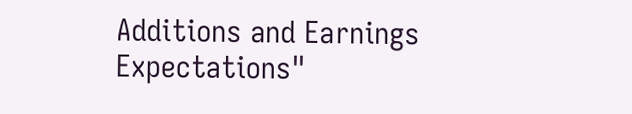Additions and Earnings Expectations"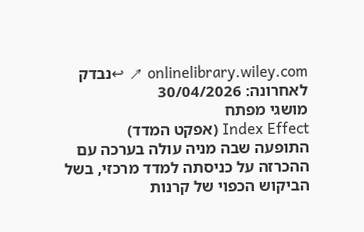onlinelibrary.wiley.com ↗ ↩נבדק לאחרונה: 30/04/2026
מושגי מפתח
Index Effect (אפקט המדד)
התופעה שבה מניה עולה בערכה עם ההכרזה על כניסתה למדד מרכזי, בשל הביקוש הכפוי של קרנות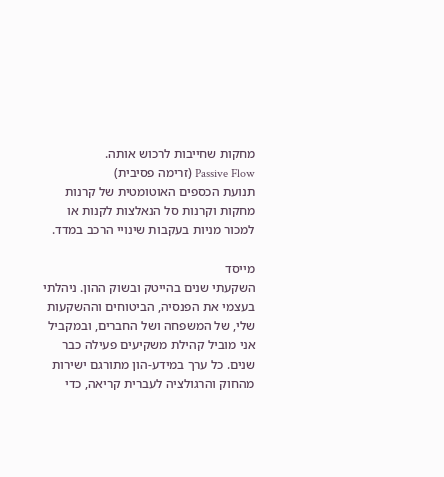מחקות שחייבות לרכוש אותה.
Passive Flow (זרימה פסיבית)
תנועת הכספים האוטומטית של קרנות מחקות וקרנות סל הנאלצות לקנות או למכור מניות בעקבות שינויי הרכב במדד.

מייסד
השקעתי שנים בהייטק ובשוק ההון. ניהלתי בעצמי את הפנסיה, הביטוחים וההשקעות שלי, של המשפחה ושל החברים, ובמקביל אני מוביל קהילת משקיעים פעילה כבר שנים. כל ערך במידע-הון מתורגם ישירות מהחוק והרגולציה לעברית קריאה, כדי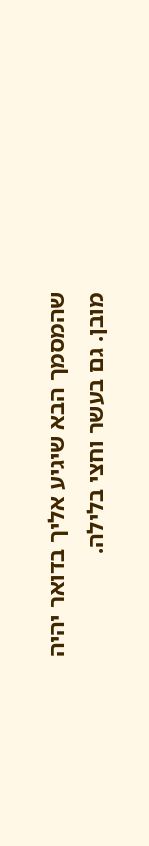שהמסמך הבא שיגיע אליך בדואר יהיה מובן. גם בעשר וחצי בלילה.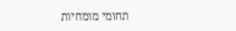תחומי מומחיות